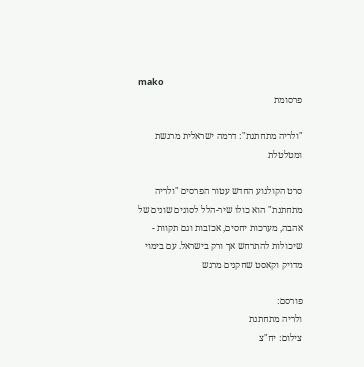mako
פרסומת

"ולריה מתחתנת": דרמה ישראלית מרגשת ומטלטלת

סרט הקולנוע החדש עטור הפרסים "ולריה מתחתנת" הוא כולו שיר-הלל לסוגים שונים של אהבה, מערכות יחסים, אכזבות וגם תקוות - שיכולות להתרחש אך ורק בישראל. עם בימוי מדויק וקאסט שחקנים מרגש

פורסם:
ולריה מתחתנת
צילום: יח"צ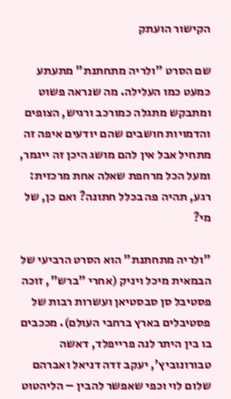הקישור הועתק

שם הסרט "ולריה מתחתנת" מתעתע כמעט כמו העלילה. מה שנראה פשוט ומתבקש מתגלה כמורכב ורגיש, הצופים והדמויות חושבים שהם יודעים איפה זה מתחיל אבל אין להם מושג היכן זה ייגמר, ומעל הכל מרחפת שאלה אחת מרכזית: רגע, תהיה פה בכלל חתונה? ואם כן, של מי?

"ולריה מתחתנת" הוא הסרט הרביעי של הבמאית מיכל ויניק (אחרי "ברש", זוכה פסטיבל סן סבסטיאן ועשרות רבות של פסטיבלים בארץ ברחבי העולם). מככבים בו בין היתר לנה פרייפלד, דאשה טבורונוביץ', יעקב זדה דניאל ואברהם שלום לוי וכפי שאפשר להבין – הליהטוט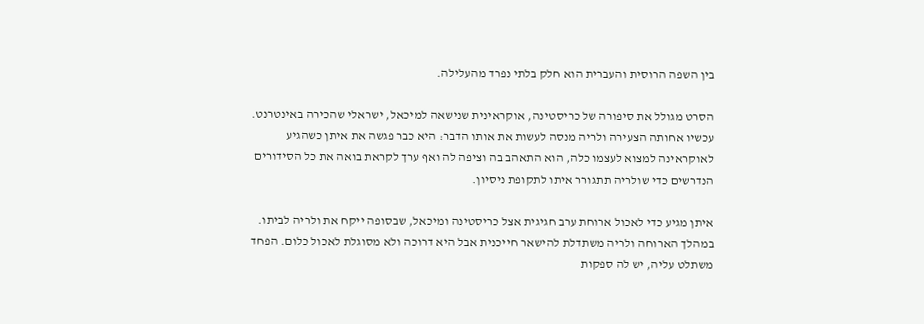בין השפה הרוסית והעברית הוא חלק בלתי נפרד מהעלילה.

הסרט מגולל את סיפורה של כריסטינה, אוקראינית שנישאה למיכאל, ישראלי שהכירה באינטרנט. עכשיו אחותה הצעירה ולריה מנסה לעשות את אותו הדבר: היא כבר פגשה את איתן כשהגיע לאוקראינה למצוא לעצמו כלה, הוא התאהב בה וציפה לה ואף ערך לקראת בואה את כל הסידורים הנדרשים כדי שולריה תתגורר איתו לתקופת ניסיון.

איתן מגיע כדי לאכול ארוחת ערב חגיגית אצל כריסטינה ומיכאל, שבסופה ייקח את ולריה לביתו. במהלך הארוחה ולריה משתדלת להישאר חייכנית אבל היא דרוכה ולא מסוגלת לאכול כלום. הפחד משתלט עליה, יש לה ספקות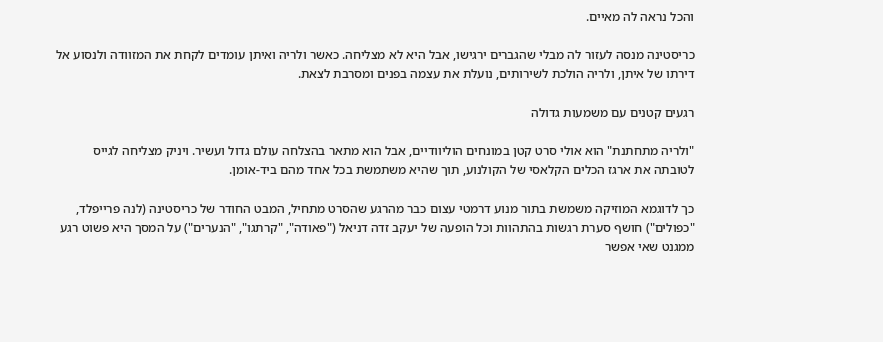והכל נראה לה מאיים.

כריסטינה מנסה לעזור לה מבלי שהגברים ירגישו, אבל היא לא מצליחה. כאשר ולריה ואיתן עומדים לקחת את המזוודה ולנסוע אל דירתו של איתן, ולריה הולכת לשירותים, נועלת את עצמה בפנים ומסרבת לצאת.

רגעים קטנים עם משמעות גדולה

"ולריה מתחתנת" הוא אולי סרט קטן במונחים הוליוודיים, אבל הוא מתאר בהצלחה עולם גדול ועשיר. ויניק מצליחה לגייס לטובתה את ארגז הכלים הקלאסי של הקולנוע, תוך שהיא משתמשת בכל אחד מהם ביד-אומן.

כך לדוגמא המוזיקה משמשת בתור מנוע דרמטי עצום כבר מהרגע שהסרט מתחיל, המבט החודר של כריסטינה (לנה פרייפלד, "כפולים") חושף סערת רגשות בהתהוות וכל הופעה של יעקב זדה דניאל ("פאודה", "קרתגו", "הנערים") על המסך היא פשוט רגע ממגנט שאי אפשר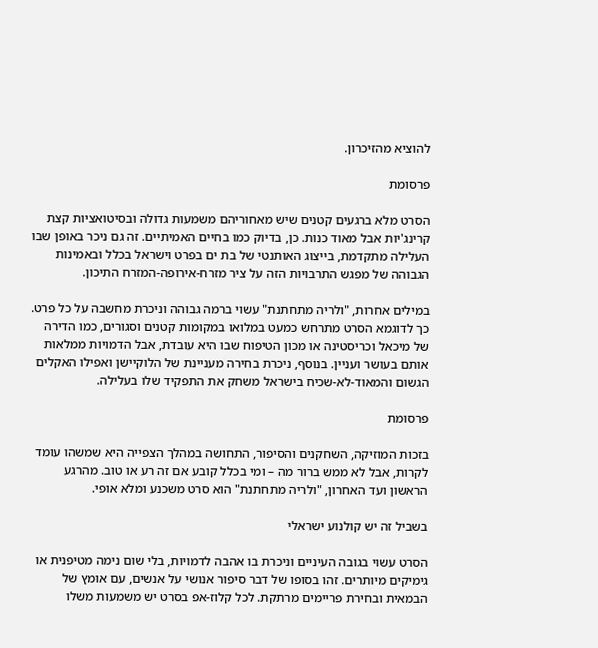להוציא מהזיכרון.

פרסומת

הסרט מלא ברגעים קטנים שיש מאחוריהם משמעות גדולה ובסיטואציות קצת קרינג'יות אבל מאוד כנות. כן, בדיוק כמו בחיים האמיתיים. זה גם ניכר באופן שבו העלילה מתקדמת, בייצוג האותנטי של בת ים בפרט וישראל בכלל ובאמינות הגבוהה של מפגש התרבויות הזה על ציר מזרח-אירופה-המזרח התיכון.

במילים אחרות, "ולריה מתחתנת" עשוי ברמה גבוהה וניכרת מחשבה על כל פרט. כך לדוגמא הסרט מתרחש כמעט במלואו במקומות קטנים וסגורים, כמו הדירה של מיכאל וכריסטינה או מכון הטיפוח שבו היא עובדת, אבל הדמויות ממלאות אותם בעושר ועניין. בנוסף, ניכרת בחירה מעניינת של הלוקיישן ואפילו האקלים הגשום והמאוד-לא-שכיח בישראל משחק את התפקיד שלו בעלילה.

פרסומת

בזכות המוזיקה, השחקנים והסיפור, התחושה במהלך הצפייה היא שמשהו עומד לקרות, אבל לא ממש ברור מה – ומי בכלל קובע אם זה רע או טוב. מהרגע הראשון ועד האחרון, "ולריה מתחתנת" הוא סרט משכנע ומלא אופי.

בשביל זה יש קולנוע ישראלי

הסרט עשוי בגובה העיניים וניכרת בו אהבה לדמויות, בלי שום נימה מטיפנית או גימיקים מיותרים. זהו בסופו של דבר סיפור אנושי על אנשים, עם אומץ של הבמאית ובחירת פריימים מרתקת. לכל קלוז-אפ בסרט יש משמעות משלו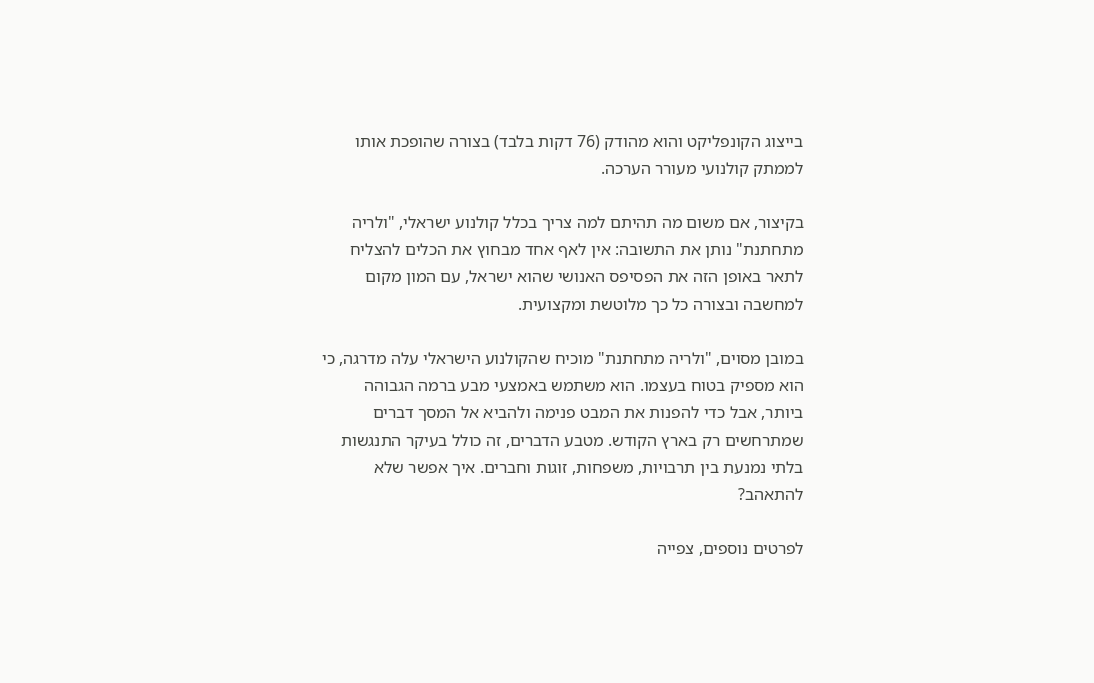בייצוג הקונפליקט והוא מהודק (76 דקות בלבד) בצורה שהופכת אותו לממתק קולנועי מעורר הערכה.

בקיצור, אם משום מה תהיתם למה צריך בכלל קולנוע ישראלי, "ולריה מתחתנת" נותן את התשובה: אין לאף אחד מבחוץ את הכלים להצליח לתאר באופן הזה את הפסיפס האנושי שהוא ישראל, עם המון מקום למחשבה ובצורה כל כך מלוטשת ומקצועית.

במובן מסוים, "ולריה מתחתנת" מוכיח שהקולנוע הישראלי עלה מדרגה, כי הוא מספיק בטוח בעצמו. הוא משתמש באמצעי מבע ברמה הגבוהה ביותר, אבל כדי להפנות את המבט פנימה ולהביא אל המסך דברים שמתרחשים רק בארץ הקודש. מטבע הדברים, זה כולל בעיקר התנגשות בלתי נמנעת בין תרבויות, משפחות, זוגות וחברים. איך אפשר שלא להתאהב?

לפרטים נוספים, צפייה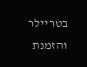בטריילר והזמנת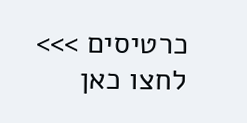כרטיסים >>> לחצו כאן